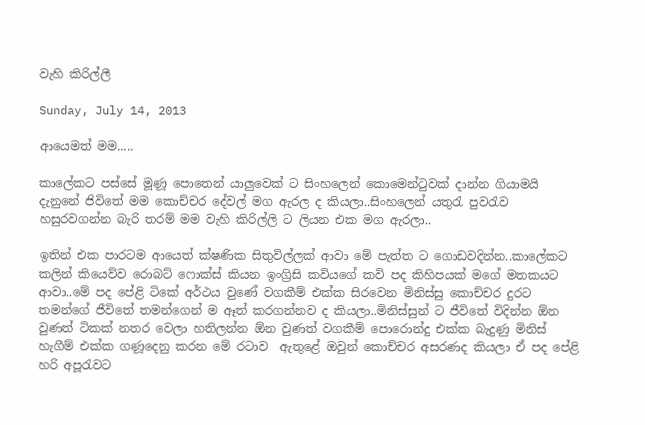වැහි කිරිල්ලී

Sunday, July 14, 2013

ආයෙමත් මම.....

කාලේකට පස්සේ මූණූ පොතෙන් යාලුවෙක් ට සිංහලෙන් කොමෙන්ටුවක් දාන්න ගියාමයි දැනුනේ ජිවිතේ මම කොච්‍චර දේවල් මග ඇරල ද කියලා..සිංහලෙන් යතුරැ පුවරැව හසුරවගන්න බැරි තරම් මම වැහි කිරිල්ලි ට ලියන එක මග ඇරලා..

ඉතින් එක පාරටම ආයෙත් ක්ෂණික සිතුවිල්ලක් ආවා මේ පැත්ත ට ගොඩවදින්න..කාලේකට කලින් කියෙව්ව රොබට් ෆොක්ස් කියන ඉංග්‍රිසි කවියගේ කවි පද කිහිපයක් මගේ මතකයට ආවා..මේ පද පේළි ටිකේ අර්ථය වුණේ වගකීම් එක්ක සිරවෙන මිනිස්සු කොච්චර දුරට තමන්ගේ ජීවිතේ තමන්ගෙන් ම ඈත් කරගන්නව ද කියලා..මිනිස්සුන් ට ජීවිතේ විදින්න ඕන වුණත් ටිකක් නතර වෙලා හතිලන්න ඕන වුණත් වගකීම් පොරොන්දු එක්ක බැදුණු මිනිස් හැගීම් එක්ක ගණූදෙනු කරන මේ රටාව  ඇතුළේ ඔවුන් කොච්චර අසරණද කියලා ‍ඒ පද පේළි හරි අපූරැවට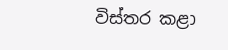විස්තර කළා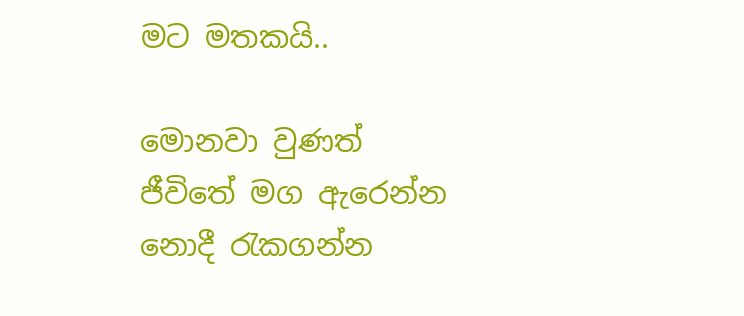මට මතකයි..

මොනවා වුණත් ජීවිතේ මග ඇරෙන්න නොදී රැකගන්න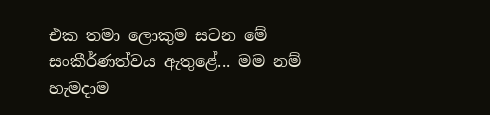එක තමා ලොකුම සටන මේ සංකීර්ණත්වය ඇතුළේ... මම නම් හැමදාම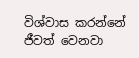විශ්වාස කරන්නේ ජීවත් වෙනවා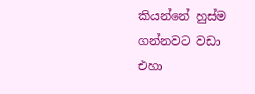කියන්නේ හුස්ම ගන්නවට වඩා එහා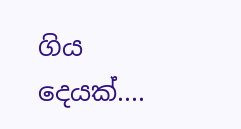ගිය දෙයක්....